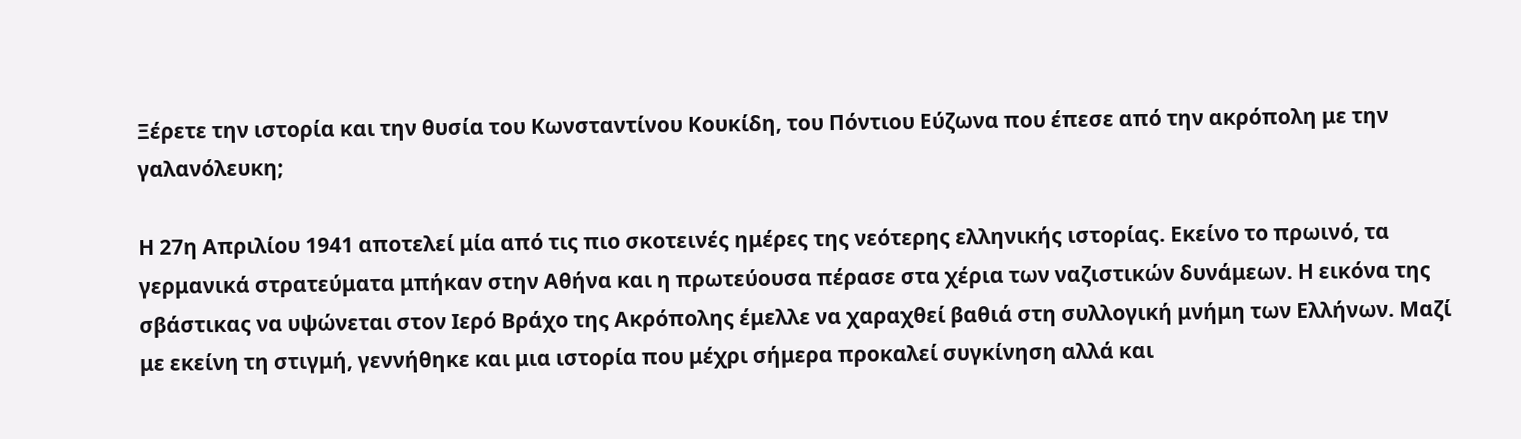Ξέρετε την ιστορία και την θυσία του Κωνσταντίνου Κουκίδη, του Πόντιου Εύζωνα που έπεσε από την ακρόπολη με την γαλανόλευκη;

Η 27η Απριλίου 1941 αποτελεί μία από τις πιο σκοτεινές ημέρες της νεότερης ελληνικής ιστορίας. Εκείνο το πρωινό, τα γερμανικά στρατεύματα μπήκαν στην Αθήνα και η πρωτεύουσα πέρασε στα χέρια των ναζιστικών δυνάμεων. Η εικόνα της σβάστικας να υψώνεται στον Ιερό Βράχο της Ακρόπολης έμελλε να χαραχθεί βαθιά στη συλλογική μνήμη των Ελλήνων. Μαζί με εκείνη τη στιγμή, γεννήθηκε και μια ιστορία που μέχρι σήμερα προκαλεί συγκίνηση αλλά και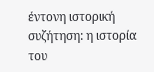έντονη ιστορική συζήτηση: η ιστορία του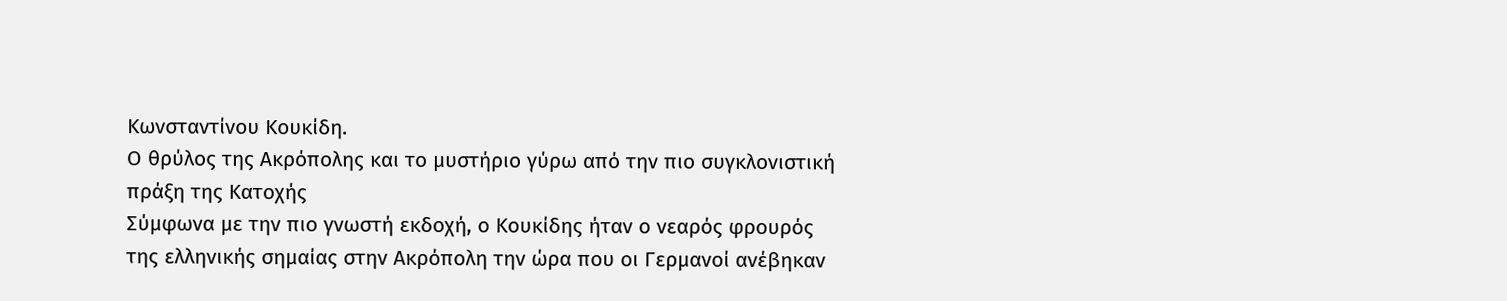Κωνσταντίνου Κουκίδη.
Ο θρύλος της Ακρόπολης και το μυστήριο γύρω από την πιο συγκλονιστική πράξη της Κατοχής
Σύμφωνα με την πιο γνωστή εκδοχή, ο Κουκίδης ήταν ο νεαρός φρουρός της ελληνικής σημαίας στην Ακρόπολη την ώρα που οι Γερμανοί ανέβηκαν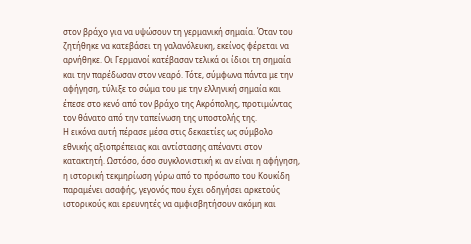στον βράχο για να υψώσουν τη γερμανική σημαία. Όταν του ζητήθηκε να κατεβάσει τη γαλανόλευκη, εκείνος φέρεται να αρνήθηκε. Οι Γερμανοί κατέβασαν τελικά οι ίδιοι τη σημαία και την παρέδωσαν στον νεαρό. Τότε, σύμφωνα πάντα με την αφήγηση, τύλιξε το σώμα του με την ελληνική σημαία και έπεσε στο κενό από τον βράχο της Ακρόπολης, προτιμώντας τον θάνατο από την ταπείνωση της υποστολής της.
Η εικόνα αυτή πέρασε μέσα στις δεκαετίες ως σύμβολο εθνικής αξιοπρέπειας και αντίστασης απέναντι στον κατακτητή. Ωστόσο, όσο συγκλονιστική κι αν είναι η αφήγηση, η ιστορική τεκμηρίωση γύρω από το πρόσωπο του Κουκίδη παραμένει ασαφής, γεγονός που έχει οδηγήσει αρκετούς ιστορικούς και ερευνητές να αμφισβητήσουν ακόμη και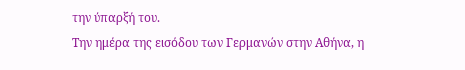την ύπαρξή του.
Την ημέρα της εισόδου των Γερμανών στην Αθήνα, η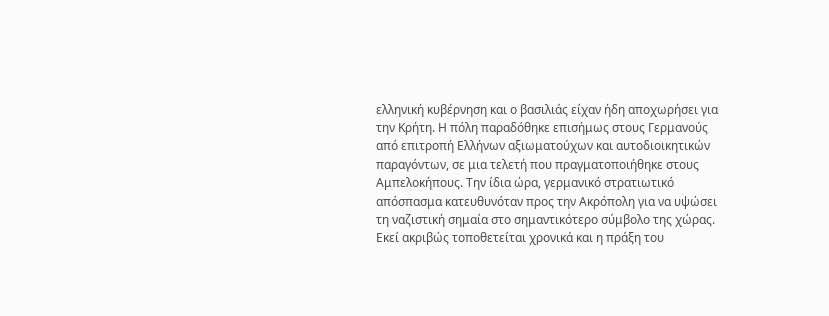ελληνική κυβέρνηση και ο βασιλιάς είχαν ήδη αποχωρήσει για την Κρήτη. Η πόλη παραδόθηκε επισήμως στους Γερμανούς από επιτροπή Ελλήνων αξιωματούχων και αυτοδιοικητικών παραγόντων, σε μια τελετή που πραγματοποιήθηκε στους Αμπελοκήπους. Την ίδια ώρα, γερμανικό στρατιωτικό απόσπασμα κατευθυνόταν προς την Ακρόπολη για να υψώσει τη ναζιστική σημαία στο σημαντικότερο σύμβολο της χώρας. Εκεί ακριβώς τοποθετείται χρονικά και η πράξη του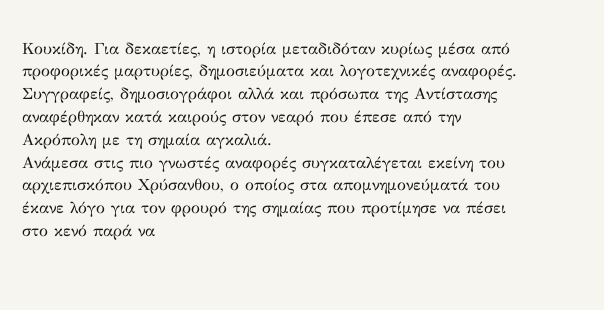Κουκίδη. Για δεκαετίες, η ιστορία μεταδιδόταν κυρίως μέσα από προφορικές μαρτυρίες, δημοσιεύματα και λογοτεχνικές αναφορές. Συγγραφείς, δημοσιογράφοι αλλά και πρόσωπα της Αντίστασης αναφέρθηκαν κατά καιρούς στον νεαρό που έπεσε από την Ακρόπολη με τη σημαία αγκαλιά.
Ανάμεσα στις πιο γνωστές αναφορές συγκαταλέγεται εκείνη του αρχιεπισκόπου Χρύσανθου, ο οποίος στα απομνημονεύματά του έκανε λόγο για τον φρουρό της σημαίας που προτίμησε να πέσει στο κενό παρά να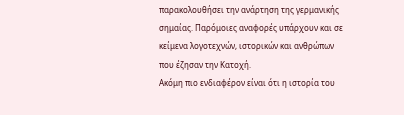παρακολουθήσει την ανάρτηση της γερμανικής σημαίας. Παρόμοιες αναφορές υπάρχουν και σε κείμενα λογοτεχνών, ιστορικών και ανθρώπων που έζησαν την Κατοχή.
Ακόμη πιο ενδιαφέρον είναι ότι η ιστορία του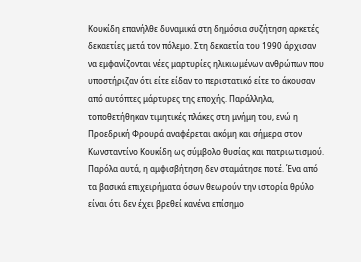Κουκίδη επανήλθε δυναμικά στη δημόσια συζήτηση αρκετές δεκαετίες μετά τον πόλεμο. Στη δεκαετία του 1990 άρχισαν να εμφανίζονται νέες μαρτυρίες ηλικιωμένων ανθρώπων που υποστήριζαν ότι είτε είδαν το περιστατικό είτε το άκουσαν από αυτόπτες μάρτυρες της εποχής. Παράλληλα, τοποθετήθηκαν τιμητικές πλάκες στη μνήμη του, ενώ η Προεδρική Φρουρά αναφέρεται ακόμη και σήμερα στον Κωνσταντίνο Κουκίδη ως σύμβολο θυσίας και πατριωτισμού.
Παρόλα αυτά, η αμφισβήτηση δεν σταμάτησε ποτέ. Ένα από τα βασικά επιχειρήματα όσων θεωρούν την ιστορία θρύλο είναι ότι δεν έχει βρεθεί κανένα επίσημο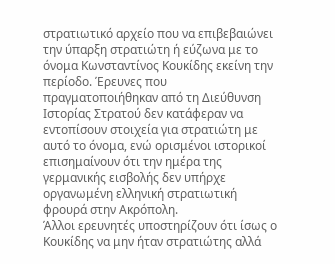στρατιωτικό αρχείο που να επιβεβαιώνει την ύπαρξη στρατιώτη ή εύζωνα με το όνομα Κωνσταντίνος Κουκίδης εκείνη την περίοδο. Έρευνες που πραγματοποιήθηκαν από τη Διεύθυνση Ιστορίας Στρατού δεν κατάφεραν να εντοπίσουν στοιχεία για στρατιώτη με αυτό το όνομα, ενώ ορισμένοι ιστορικοί επισημαίνουν ότι την ημέρα της γερμανικής εισβολής δεν υπήρχε οργανωμένη ελληνική στρατιωτική φρουρά στην Ακρόπολη.
Άλλοι ερευνητές υποστηρίζουν ότι ίσως ο Κουκίδης να μην ήταν στρατιώτης αλλά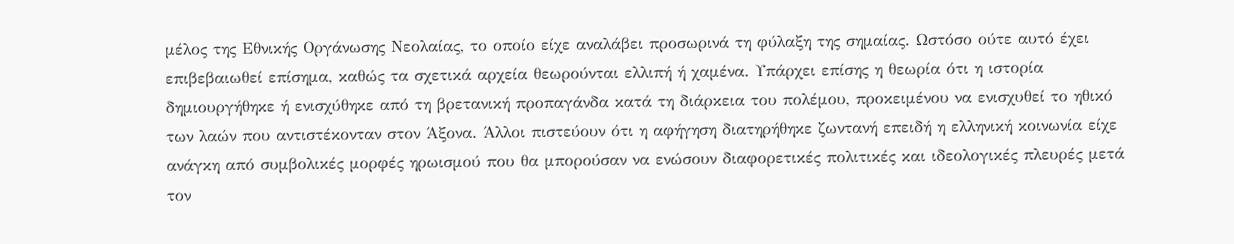μέλος της Εθνικής Οργάνωσης Νεολαίας, το οποίο είχε αναλάβει προσωρινά τη φύλαξη της σημαίας. Ωστόσο ούτε αυτό έχει επιβεβαιωθεί επίσημα, καθώς τα σχετικά αρχεία θεωρούνται ελλιπή ή χαμένα. Υπάρχει επίσης η θεωρία ότι η ιστορία δημιουργήθηκε ή ενισχύθηκε από τη βρετανική προπαγάνδα κατά τη διάρκεια του πολέμου, προκειμένου να ενισχυθεί το ηθικό των λαών που αντιστέκονταν στον Άξονα. Άλλοι πιστεύουν ότι η αφήγηση διατηρήθηκε ζωντανή επειδή η ελληνική κοινωνία είχε ανάγκη από συμβολικές μορφές ηρωισμού που θα μπορούσαν να ενώσουν διαφορετικές πολιτικές και ιδεολογικές πλευρές μετά τον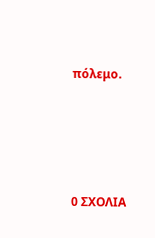πόλεμο.






0 ΣΧΟΛΙΑ